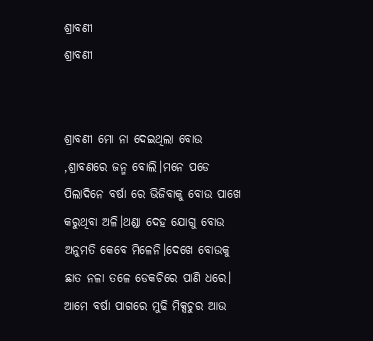ଶ୍ରାବଣୀ
ଶ୍ରାବଣୀ


ଶ୍ରାବଣୀ ମୋ ନା ଦେଇଥିଲା ବୋଉ ,ଶ୍ରାବଣରେ ଜନ୍ମ ବୋଲି।ମନେ ପଡେ ପିଲାଦିନେ ବର୍ଷା ରେ ଭିଜିବାକୁ ବୋଉ ପାଖେ କରୁଥିବା ଅଳି।ଥଣ୍ଡା ଦେହ ଯୋଗୁ ବୋଉ ଅନୁମତି କେବେ ମିଳେନି।ଦେଖେ ବୋଉକୁ ଛାତ ନଳା ତଳେ ଡେକଚିରେ ପାଣି ଧରେ।
ଆମେ ବର୍ଷା ପାଗରେ ମୁଢି ମିକ୍ସଚୁର ଆଉ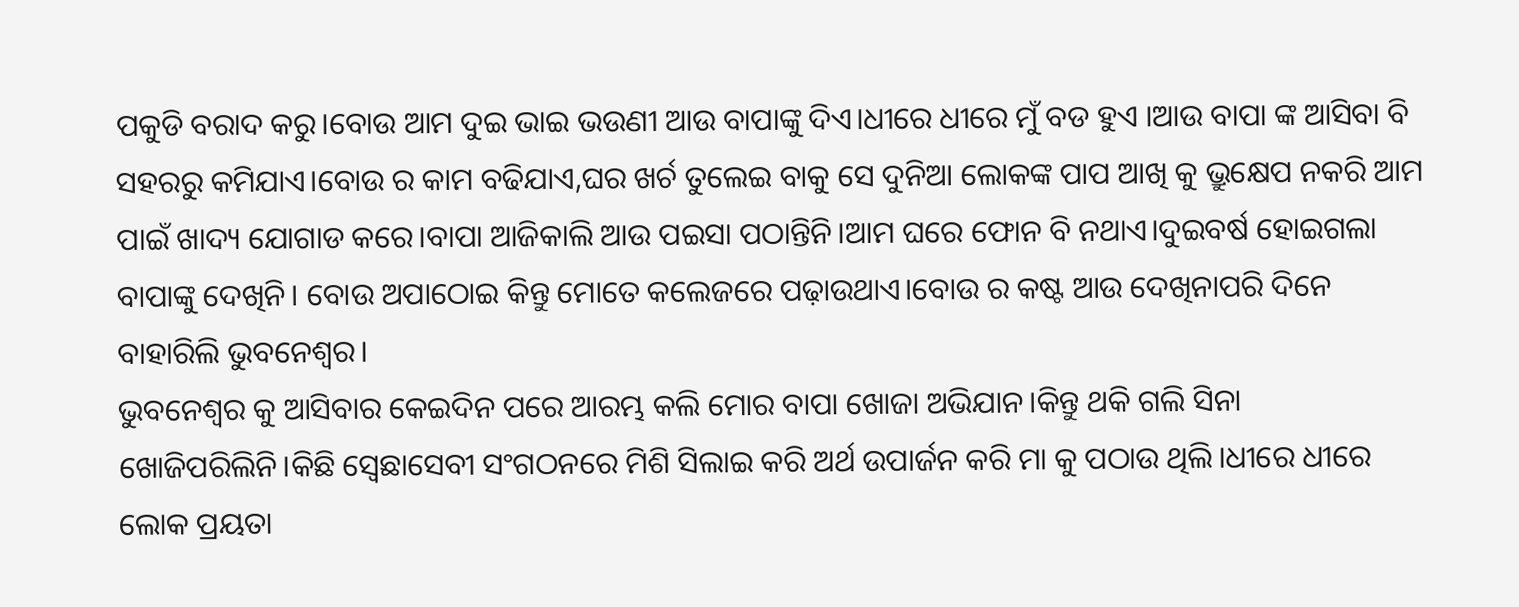ପକୁଡି ବରାଦ କରୁ।ବୋଉ ଆମ ଦୁଇ ଭାଇ ଭଉଣୀ ଆଉ ବାପାଙ୍କୁ ଦିଏ।ଧୀରେ ଧୀରେ ମୁଁ ବଡ ହୁଏ ।ଆଉ ବାପା ଙ୍କ ଆସିବା ବି ସହରରୁ କମିଯାଏ।ବୋଉ ର କାମ ବଢିଯାଏ,ଘର ଖର୍ଚ ତୁଲେଇ ବାକୁ ସେ ଦୁନିଆ ଲୋକଙ୍କ ପାପ ଆଖି କୁ ଭ୍ରୁକ୍ଷେପ ନକରି ଆମ ପାଇଁ ଖାଦ୍ୟ ଯୋଗାଡ କରେ।ବାପା ଆଜିକାଲି ଆଉ ପଇସା ପଠାନ୍ତିନି।ଆମ ଘରେ ଫୋନ ବି ନଥାଏ।ଦୁଇବର୍ଷ ହୋଇଗଲା ବାପାଙ୍କୁ ଦେଖିନି। ବୋଉ ଅପାଠୋଇ କିନ୍ତୁ ମୋତେ କଲେଜରେ ପଢ଼ାଉଥାଏ।ବୋଉ ର କଷ୍ଟ ଆଉ ଦେଖିନାପରି ଦିନେ ବାହାରିଲି ଭୁବନେଶ୍ୱର।
ଭୁବନେଶ୍ୱର କୁ ଆସିବାର କେଇଦିନ ପରେ ଆରମ୍ଭ କଲି ମୋର ବାପା ଖୋଜା ଅଭିଯାନ।କିନ୍ତୁ ଥକି ଗଲି ସିନା ଖୋଜିପରିଲିନି।କିଛି ସ୍ବେଛାସେବୀ ସଂଗଠନରେ ମିଶି ସିଲାଇ କରି ଅର୍ଥ ଉପାର୍ଜନ କରି ମା କୁ ପଠାଉ ଥିଲି।ଧୀରେ ଧୀରେ ଲୋକ ପ୍ରୟତା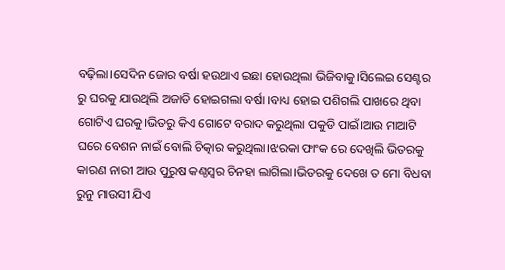ବଢ଼ିଲା।ସେଦିନ ଜୋର ବର୍ଷା ହଉଥାଏ ଇଛା ହୋଉଥିଲା ଭିଜିବାକୁ।ସିଲେଇ ସେଣ୍ଟର ରୁ ଘରକୁ ଯାଉଥିଲି ଅଜାଡି ହୋଇଗଲା ବର୍ଷା ।ବାଧ୍ୟ ହୋଇ ପଶିଗଲି ପାଖରେ ଥିବା ଗୋଟିଏ ଘରକୁ।ଭିତରୁ କିଏ ଗୋଟେ ବରାଦ କରୁଥିଲା ପକୁଡି ପାଇଁ।ଆଉ ମାଆଟି ଘରେ ବେଶନ ନାଇଁ ବୋଲି ଚିତ୍କାର କରୁଥିଲା।ଝରକା ଫାଂକ ରେ ଦେଖିଲି ଭିତରକୁ କାରଣ ନାରୀ ଆଉ ପୁରୁଷ କଣ୍ଠସ୍ୱର ଚିନହା ଲାଗିଲା।ଭିତରକୁ ଦେଖେ ତ ମୋ ବିଧବା ରୁନୁ ମାଉସୀ ଯିଏ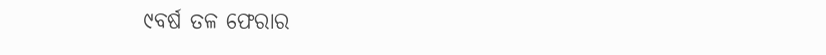୯ବର୍ଷ ତଳ ଫେରାର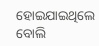ହୋଇଯାଇଥିଲେ ବୋଲି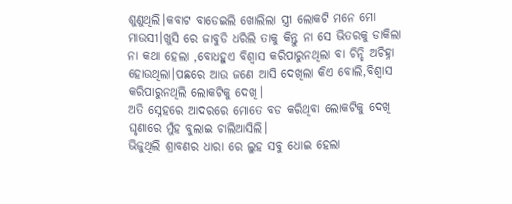ଶୁଣୁଥିଲି।କବାଟ ବାଡେଇଲି ଖୋଲିଲା ସ୍ତ୍ରୀ ଲୋକଟି ମନେ ମୋ ମାଉସୀ।ଖୁସି ରେ ଜାବୁଡି ଧରିଲି ତାକୁ କିନ୍ତୁ ନା ସେ ଭିତରକୁ ଡାକିଲା ନା କଥା ହେଲା ,ବୋଧହୁଏ ବିଶ୍ୱାସ କରିପାରୁନଥିଲା ବା ଚିନ୍ହି ଅଚିହ୍ନା ହୋଉଥିଲା।ପଛରେ ଆଉ ଜଣେ ଆସି ଦେଖିଲା କିଏ ବୋଲି,ବିଶ୍ୱାସ କରିପାରୁନଥିଲି ଲୋକଟିକୁ ଦେଖି।
ଅତି ସ୍ନେହରେ ଆଦରରେ ମୋତେ ବଡ କରିଥିବା ଲୋକଟିକୁ ଦେଖି ଘୃଣାରେ ମୁଁହ ବୁଲାଇ ଚାଲିଆସିଲି।
ଭିଜୁଥିଲି ଶ୍ରାବଣର ଧାରା ରେ ଲୁହ ସବୁ ଧୋଇ ହେଲା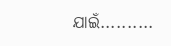ଯାଇଁ..........